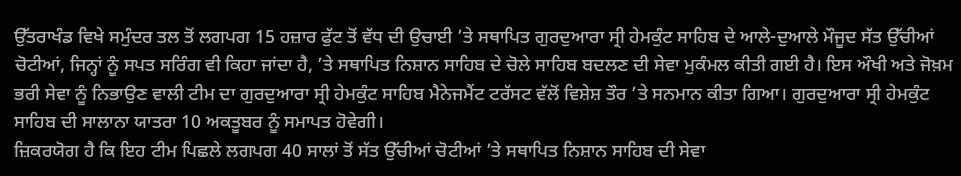ਉੱਤਰਾਖੰਡ ਵਿਖੇ ਸਮੁੰਦਰ ਤਲ ਤੋਂ ਲਗਪਗ 15 ਹਜ਼ਾਰ ਫੁੱਟ ਤੋਂ ਵੱਧ ਦੀ ਉਚਾਈ ’ਤੇ ਸਥਾਪਿਤ ਗੁਰਦੁਆਰਾ ਸ੍ਰੀ ਹੇਮਕੁੰਟ ਸਾਹਿਬ ਦੇ ਆਲੇ-ਦੁਆਲੇ ਮੌਜੂਦ ਸੱਤ ਉੱਚੀਆਂ ਚੋਟੀਆਂ, ਜਿਨ੍ਹਾਂ ਨੂੰ ਸਪਤ ਸਰਿੰਗ ਵੀ ਕਿਹਾ ਜਾਂਦਾ ਹੈ, ’ਤੇ ਸਥਾਪਿਤ ਨਿਸ਼ਾਨ ਸਾਹਿਬ ਦੇ ਚੋਲੇ ਸਾਹਿਬ ਬਦਲਣ ਦੀ ਸੇਵਾ ਮੁਕੰਮਲ ਕੀਤੀ ਗਈ ਹੈ। ਇਸ ਔਖੀ ਅਤੇ ਜੋਖ਼ਮ ਭਰੀ ਸੇਵਾ ਨੂੰ ਨਿਭਾਉਣ ਵਾਲੀ ਟੀਮ ਦਾ ਗੁਰਦੁਆਰਾ ਸ੍ਰੀ ਹੇਮਕੁੰਟ ਸਾਹਿਬ ਮੈਨੇਜਮੈਂਟ ਟਰੱਸਟ ਵੱਲੋਂ ਵਿਸ਼ੇਸ਼ ਤੌਰ ’ਤੇ ਸਨਮਾਨ ਕੀਤਾ ਗਿਆ। ਗੁਰਦੁਆਰਾ ਸ੍ਰੀ ਹੇਮਕੁੰਟ ਸਾਹਿਬ ਦੀ ਸਾਲਾਨਾ ਯਾਤਰਾ 10 ਅਕਤੂਬਰ ਨੂੰ ਸਮਾਪਤ ਹੋਵੇਗੀ।
ਜ਼ਿਕਰਯੋਗ ਹੈ ਕਿ ਇਹ ਟੀਮ ਪਿਛਲੇ ਲਗਪਗ 40 ਸਾਲਾਂ ਤੋਂ ਸੱਤ ਉੱਚੀਆਂ ਚੋਟੀਆਂ ’ਤੇ ਸਥਾਪਿਤ ਨਿਸ਼ਾਨ ਸਾਹਿਬ ਦੀ ਸੇਵਾ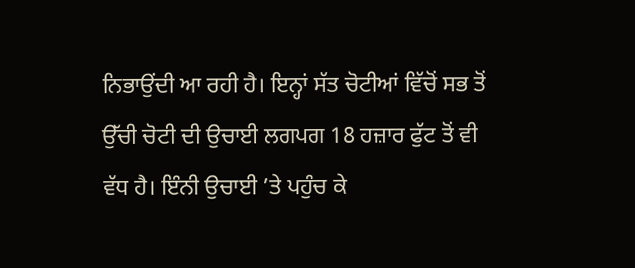ਨਿਭਾਉਂਦੀ ਆ ਰਹੀ ਹੈ। ਇਨ੍ਹਾਂ ਸੱਤ ਚੋਟੀਆਂ ਵਿੱਚੋਂ ਸਭ ਤੋਂ ਉੱਚੀ ਚੋਟੀ ਦੀ ਉਚਾਈ ਲਗਪਗ 18 ਹਜ਼ਾਰ ਫੁੱਟ ਤੋਂ ਵੀ ਵੱਧ ਹੈ। ਇੰਨੀ ਉਚਾਈ ’ਤੇ ਪਹੁੰਚ ਕੇ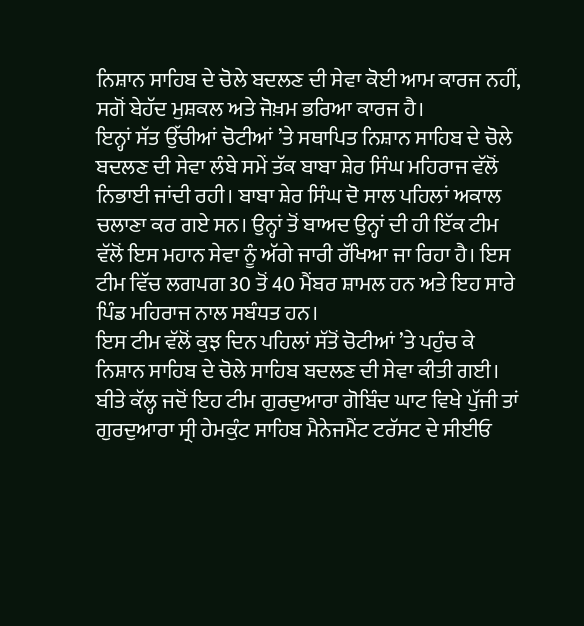ਨਿਸ਼ਾਨ ਸਾਹਿਬ ਦੇ ਚੋਲੇ ਬਦਲਣ ਦੀ ਸੇਵਾ ਕੋਈ ਆਮ ਕਾਰਜ ਨਹੀਂ, ਸਗੋਂ ਬੇਹੱਦ ਮੁਸ਼ਕਲ ਅਤੇ ਜੋਖ਼ਮ ਭਰਿਆ ਕਾਰਜ ਹੈ।
ਇਨ੍ਹਾਂ ਸੱਤ ਉੱਚੀਆਂ ਚੋਟੀਆਂ ’ਤੇ ਸਥਾਪਿਤ ਨਿਸ਼ਾਨ ਸਾਹਿਬ ਦੇ ਚੋਲੇ ਬਦਲਣ ਦੀ ਸੇਵਾ ਲੰਬੇ ਸਮੇਂ ਤੱਕ ਬਾਬਾ ਸ਼ੇਰ ਸਿੰਘ ਮਹਿਰਾਜ ਵੱਲੋਂ ਨਿਭਾਈ ਜਾਂਦੀ ਰਹੀ। ਬਾਬਾ ਸ਼ੇਰ ਸਿੰਘ ਦੋ ਸਾਲ ਪਹਿਲਾਂ ਅਕਾਲ ਚਲਾਣਾ ਕਰ ਗਏ ਸਨ। ਉਨ੍ਹਾਂ ਤੋਂ ਬਾਅਦ ਉਨ੍ਹਾਂ ਦੀ ਹੀ ਇੱਕ ਟੀਮ ਵੱਲੋਂ ਇਸ ਮਹਾਨ ਸੇਵਾ ਨੂੰ ਅੱਗੇ ਜਾਰੀ ਰੱਖਿਆ ਜਾ ਰਿਹਾ ਹੈ। ਇਸ ਟੀਮ ਵਿੱਚ ਲਗਪਗ 30 ਤੋਂ 40 ਮੈਂਬਰ ਸ਼ਾਮਲ ਹਨ ਅਤੇ ਇਹ ਸਾਰੇ ਪਿੰਡ ਮਹਿਰਾਜ ਨਾਲ ਸਬੰਧਤ ਹਨ।
ਇਸ ਟੀਮ ਵੱਲੋਂ ਕੁਝ ਦਿਨ ਪਹਿਲਾਂ ਸੱਤੋਂ ਚੋਟੀਆਂ ’ਤੇ ਪਹੁੰਚ ਕੇ ਨਿਸ਼ਾਨ ਸਾਹਿਬ ਦੇ ਚੋਲੇ ਸਾਹਿਬ ਬਦਲਣ ਦੀ ਸੇਵਾ ਕੀਤੀ ਗਈ। ਬੀਤੇ ਕੱਲ੍ਹ ਜਦੋਂ ਇਹ ਟੀਮ ਗੁਰਦੁਆਰਾ ਗੋਬਿੰਦ ਘਾਟ ਵਿਖੇ ਪੁੱਜੀ ਤਾਂ ਗੁਰਦੁਆਰਾ ਸ੍ਰੀ ਹੇਮਕੁੰਟ ਸਾਹਿਬ ਮੈਨੇਜਮੈਂਟ ਟਰੱਸਟ ਦੇ ਸੀਈਓ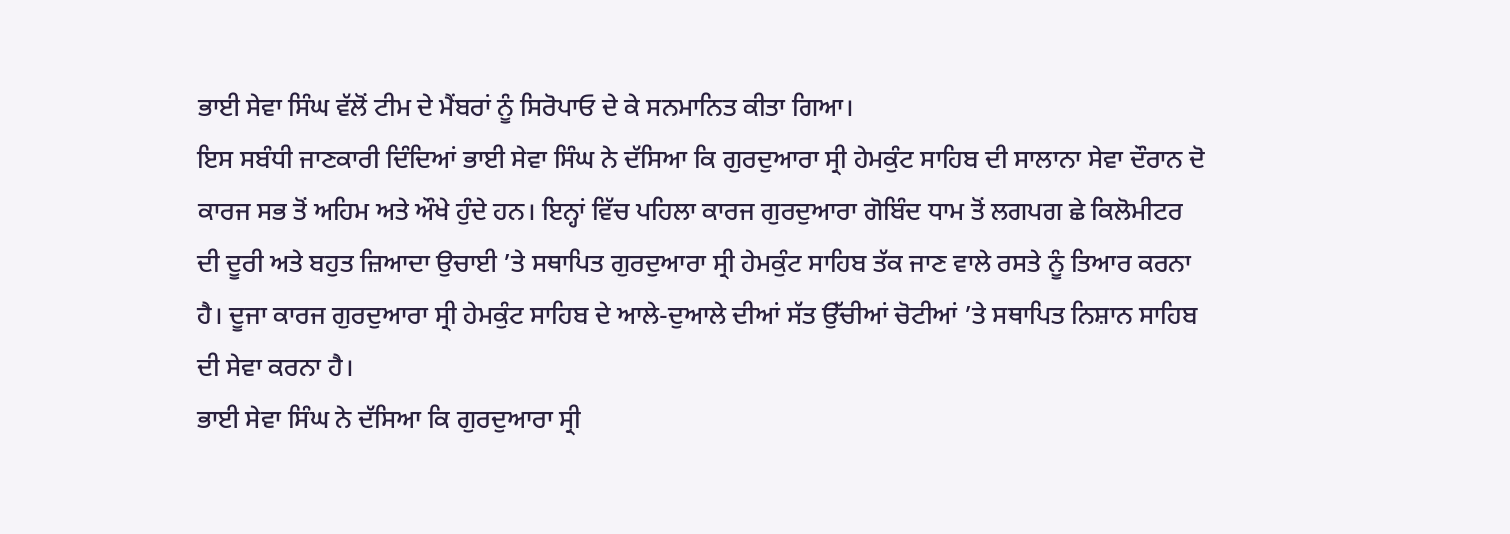ਭਾਈ ਸੇਵਾ ਸਿੰਘ ਵੱਲੋਂ ਟੀਮ ਦੇ ਮੈਂਬਰਾਂ ਨੂੰ ਸਿਰੋਪਾਓ ਦੇ ਕੇ ਸਨਮਾਨਿਤ ਕੀਤਾ ਗਿਆ।
ਇਸ ਸਬੰਧੀ ਜਾਣਕਾਰੀ ਦਿੰਦਿਆਂ ਭਾਈ ਸੇਵਾ ਸਿੰਘ ਨੇ ਦੱਸਿਆ ਕਿ ਗੁਰਦੁਆਰਾ ਸ੍ਰੀ ਹੇਮਕੁੰਟ ਸਾਹਿਬ ਦੀ ਸਾਲਾਨਾ ਸੇਵਾ ਦੌਰਾਨ ਦੋ ਕਾਰਜ ਸਭ ਤੋਂ ਅਹਿਮ ਅਤੇ ਔਖੇ ਹੁੰਦੇ ਹਨ। ਇਨ੍ਹਾਂ ਵਿੱਚ ਪਹਿਲਾ ਕਾਰਜ ਗੁਰਦੁਆਰਾ ਗੋਬਿੰਦ ਧਾਮ ਤੋਂ ਲਗਪਗ ਛੇ ਕਿਲੋਮੀਟਰ ਦੀ ਦੂਰੀ ਅਤੇ ਬਹੁਤ ਜ਼ਿਆਦਾ ਉਚਾਈ ’ਤੇ ਸਥਾਪਿਤ ਗੁਰਦੁਆਰਾ ਸ੍ਰੀ ਹੇਮਕੁੰਟ ਸਾਹਿਬ ਤੱਕ ਜਾਣ ਵਾਲੇ ਰਸਤੇ ਨੂੰ ਤਿਆਰ ਕਰਨਾ ਹੈ। ਦੂਜਾ ਕਾਰਜ ਗੁਰਦੁਆਰਾ ਸ੍ਰੀ ਹੇਮਕੁੰਟ ਸਾਹਿਬ ਦੇ ਆਲੇ-ਦੁਆਲੇ ਦੀਆਂ ਸੱਤ ਉੱਚੀਆਂ ਚੋਟੀਆਂ ’ਤੇ ਸਥਾਪਿਤ ਨਿਸ਼ਾਨ ਸਾਹਿਬ ਦੀ ਸੇਵਾ ਕਰਨਾ ਹੈ।
ਭਾਈ ਸੇਵਾ ਸਿੰਘ ਨੇ ਦੱਸਿਆ ਕਿ ਗੁਰਦੁਆਰਾ ਸ੍ਰੀ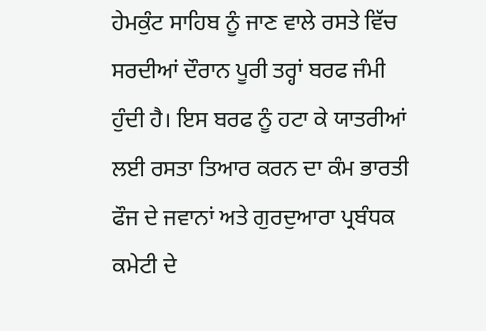ਹੇਮਕੁੰਟ ਸਾਹਿਬ ਨੂੰ ਜਾਣ ਵਾਲੇ ਰਸਤੇ ਵਿੱਚ ਸਰਦੀਆਂ ਦੌਰਾਨ ਪੂਰੀ ਤਰ੍ਹਾਂ ਬਰਫ ਜੰਮੀ ਹੁੰਦੀ ਹੈ। ਇਸ ਬਰਫ ਨੂੰ ਹਟਾ ਕੇ ਯਾਤਰੀਆਂ ਲਈ ਰਸਤਾ ਤਿਆਰ ਕਰਨ ਦਾ ਕੰਮ ਭਾਰਤੀ ਫੌਜ ਦੇ ਜਵਾਨਾਂ ਅਤੇ ਗੁਰਦੁਆਰਾ ਪ੍ਰਬੰਧਕ ਕਮੇਟੀ ਦੇ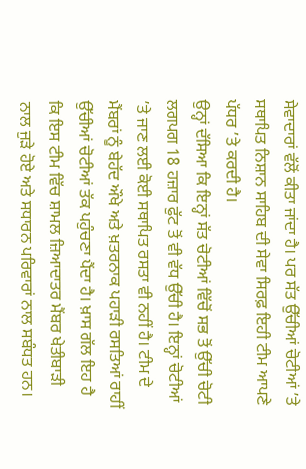ਸੇਵਾਦਾਰਾਂ ਵੱਲੋਂ ਕੀਤਾ ਜਾਂਦਾ ਹੈ। ਪਰ ਸੱਤ ਉੱਚੀਆਂ ਚੋਟੀਆਂ ’ਤੇ ਸਥਾਪਿਤ ਨਿਸ਼ਾਨ ਸਾਹਿਬ ਦੀ ਸੇਵਾ ਸਿਰਫ਼ ਇਹੀ ਟੀਮ ਆਪਣੇ ਪੱਧਰ ’ਤੇ ਕਰਦੀ ਹੈ।
ਉਨ੍ਹਾਂ ਦੱਸਿਆ ਕਿ ਇਨ੍ਹਾਂ ਸੱਤ ਚੋਟੀਆਂ ਵਿੱਚੋਂ ਸਭ ਤੋਂ ਉੱਚੀ ਚੋਟੀ ਲਗਪਗ 18 ਹਜ਼ਾਰ ਫੁੱਟ ਤੋਂ ਵੀ ਵੱਧ ਉੱਚੀ ਹੈ। ਇਨ੍ਹਾਂ ਚੋਟੀਆਂ ’ਤੇ ਜਾਣ ਲਈ ਕੋਈ ਸਥਾਪਿਤ ਰਸਤਾ ਵੀ ਨਹੀਂ ਹੈ। ਟੀਮ ਦੇ ਮੈਂਬਰਾਂ ਨੂੰ ਬੇਹੱਦ ਔਖੇ ਅਤੇ ਖ਼ਤਰਨਾਕ ਪਹਾੜੀ ਰਸਤਿਆਂ ਰਾਹੀਂ ਉੱਚੀਆਂ ਚੋਟੀਆਂ ਤੱਕ ਪਹੁੰਚਣਾ ਪੈਂਦਾ ਹੈ। ਖ਼ਾਸ ਗੱਲ ਇਹ ਹੈ ਕਿ ਇਸ ਟੀਮ ਵਿੱਚ ਸ਼ਾਮਲ ਜ਼ਿਆਦਾਤਰ ਮੈਂਬਰ ਖੇਤੀਬਾੜੀ ਨਾਲ ਜੁੜੇ ਹੋਏ ਅਤੇ ਸਧਾਰਨ ਪਰਿਵਾਰਾਂ ਨਾਲ ਸਬੰਧਤ ਹਨ।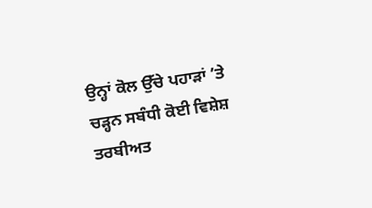ਉਨ੍ਹਾਂ ਕੋਲ ਉੱਚੇ ਪਹਾੜਾਂ ’ਤੇ ਚੜ੍ਹਨ ਸਬੰਧੀ ਕੋਈ ਵਿਸ਼ੇਸ਼ ਤਰਬੀਅਤ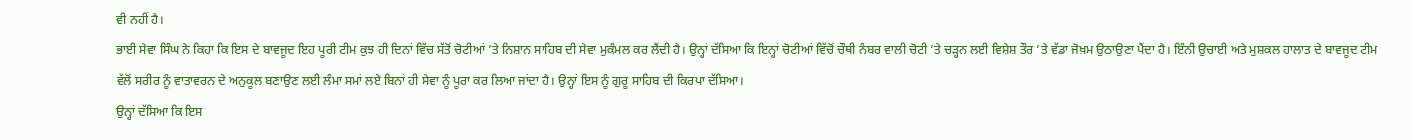ਵੀ ਨਹੀਂ ਹੈ।
ਭਾਈ ਸੇਵਾ ਸਿੰਘ ਨੇ ਕਿਹਾ ਕਿ ਇਸ ਦੇ ਬਾਵਜੂਦ ਇਹ ਪੂਰੀ ਟੀਮ ਕੁਝ ਹੀ ਦਿਨਾਂ ਵਿੱਚ ਸੱਤੋਂ ਚੋਟੀਆਂ ’ਤੇ ਨਿਸ਼ਾਨ ਸਾਹਿਬ ਦੀ ਸੇਵਾ ਮੁਕੰਮਲ ਕਰ ਲੈਂਦੀ ਹੈ। ਉਨ੍ਹਾਂ ਦੱਸਿਆ ਕਿ ਇਨ੍ਹਾਂ ਚੋਟੀਆਂ ਵਿੱਚੋਂ ਚੌਥੀ ਨੰਬਰ ਵਾਲੀ ਚੋਟੀ ’ਤੇ ਚੜ੍ਹਨ ਲਈ ਵਿਸ਼ੇਸ਼ ਤੌਰ ’ਤੇ ਵੱਡਾ ਜੋਖ਼ਮ ਉਠਾਉਣਾ ਪੈਂਦਾ ਹੈ। ਇੰਨੀ ਉਚਾਈ ਅਤੇ ਮੁਸ਼ਕਲ ਹਾਲਾਤ ਦੇ ਬਾਵਜੂਦ ਟੀਮ ਵੱਲੋਂ ਸਰੀਰ ਨੂੰ ਵਾਤਾਵਰਨ ਦੇ ਅਨੁਕੂਲ ਬਣਾਉਣ ਲਈ ਲੰਮਾ ਸਮਾਂ ਲਏ ਬਿਨਾਂ ਹੀ ਸੇਵਾ ਨੂੰ ਪੂਰਾ ਕਰ ਲਿਆ ਜਾਂਦਾ ਹੈ। ਉਨ੍ਹਾਂ ਇਸ ਨੂੰ ਗੁਰੂ ਸਾਹਿਬ ਦੀ ਕਿਰਪਾ ਦੱਸਿਆ।
ਉਨ੍ਹਾਂ ਦੱਸਿਆ ਕਿ ਇਸ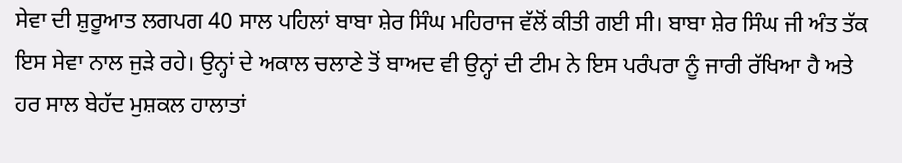ਸੇਵਾ ਦੀ ਸ਼ੁਰੂਆਤ ਲਗਪਗ 40 ਸਾਲ ਪਹਿਲਾਂ ਬਾਬਾ ਸ਼ੇਰ ਸਿੰਘ ਮਹਿਰਾਜ ਵੱਲੋਂ ਕੀਤੀ ਗਈ ਸੀ। ਬਾਬਾ ਸ਼ੇਰ ਸਿੰਘ ਜੀ ਅੰਤ ਤੱਕ ਇਸ ਸੇਵਾ ਨਾਲ ਜੁੜੇ ਰਹੇ। ਉਨ੍ਹਾਂ ਦੇ ਅਕਾਲ ਚਲਾਣੇ ਤੋਂ ਬਾਅਦ ਵੀ ਉਨ੍ਹਾਂ ਦੀ ਟੀਮ ਨੇ ਇਸ ਪਰੰਪਰਾ ਨੂੰ ਜਾਰੀ ਰੱਖਿਆ ਹੈ ਅਤੇ ਹਰ ਸਾਲ ਬੇਹੱਦ ਮੁਸ਼ਕਲ ਹਾਲਾਤਾਂ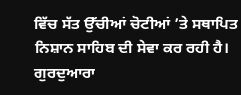ਵਿੱਚ ਸੱਤ ਉੱਚੀਆਂ ਚੋਟੀਆਂ ’ਤੇ ਸਥਾਪਿਤ ਨਿਸ਼ਾਨ ਸਾਹਿਬ ਦੀ ਸੇਵਾ ਕਰ ਰਹੀ ਹੈ।
ਗੁਰਦੁਆਰਾ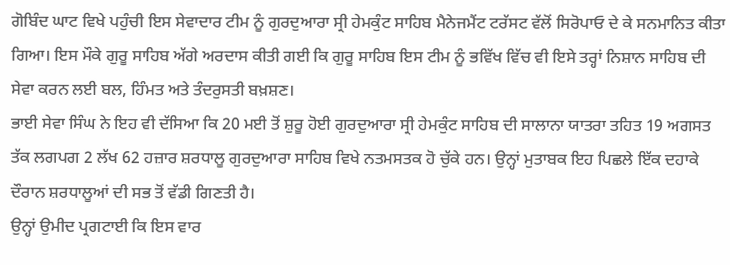ਗੋਬਿੰਦ ਘਾਟ ਵਿਖੇ ਪਹੁੰਚੀ ਇਸ ਸੇਵਾਦਾਰ ਟੀਮ ਨੂੰ ਗੁਰਦੁਆਰਾ ਸ੍ਰੀ ਹੇਮਕੁੰਟ ਸਾਹਿਬ ਮੈਨੇਜਮੈਂਟ ਟਰੱਸਟ ਵੱਲੋਂ ਸਿਰੋਪਾਓ ਦੇ ਕੇ ਸਨਮਾਨਿਤ ਕੀਤਾ ਗਿਆ। ਇਸ ਮੌਕੇ ਗੁਰੂ ਸਾਹਿਬ ਅੱਗੇ ਅਰਦਾਸ ਕੀਤੀ ਗਈ ਕਿ ਗੁਰੂ ਸਾਹਿਬ ਇਸ ਟੀਮ ਨੂੰ ਭਵਿੱਖ ਵਿੱਚ ਵੀ ਇਸੇ ਤਰ੍ਹਾਂ ਨਿਸ਼ਾਨ ਸਾਹਿਬ ਦੀ ਸੇਵਾ ਕਰਨ ਲਈ ਬਲ, ਹਿੰਮਤ ਅਤੇ ਤੰਦਰੁਸਤੀ ਬਖ਼ਸ਼ਣ।
ਭਾਈ ਸੇਵਾ ਸਿੰਘ ਨੇ ਇਹ ਵੀ ਦੱਸਿਆ ਕਿ 20 ਮਈ ਤੋਂ ਸ਼ੁਰੂ ਹੋਈ ਗੁਰਦੁਆਰਾ ਸ੍ਰੀ ਹੇਮਕੁੰਟ ਸਾਹਿਬ ਦੀ ਸਾਲਾਨਾ ਯਾਤਰਾ ਤਹਿਤ 19 ਅਗਸਤ ਤੱਕ ਲਗਪਗ 2 ਲੱਖ 62 ਹਜ਼ਾਰ ਸ਼ਰਧਾਲੂ ਗੁਰਦੁਆਰਾ ਸਾਹਿਬ ਵਿਖੇ ਨਤਮਸਤਕ ਹੋ ਚੁੱਕੇ ਹਨ। ਉਨ੍ਹਾਂ ਮੁਤਾਬਕ ਇਹ ਪਿਛਲੇ ਇੱਕ ਦਹਾਕੇ ਦੌਰਾਨ ਸ਼ਰਧਾਲੂਆਂ ਦੀ ਸਭ ਤੋਂ ਵੱਡੀ ਗਿਣਤੀ ਹੈ।
ਉਨ੍ਹਾਂ ਉਮੀਦ ਪ੍ਰਗਟਾਈ ਕਿ ਇਸ ਵਾਰ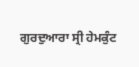ਗੁਰਦੁਆਰਾ ਸ੍ਰੀ ਹੇਮਕੁੰਟ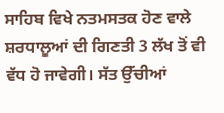ਸਾਹਿਬ ਵਿਖੇ ਨਤਮਸਤਕ ਹੋਣ ਵਾਲੇ ਸ਼ਰਧਾਲੂਆਂ ਦੀ ਗਿਣਤੀ 3 ਲੱਖ ਤੋਂ ਵੀ ਵੱਧ ਹੋ ਜਾਵੇਗੀ। ਸੱਤ ਉੱਚੀਆਂ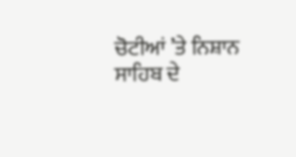ਚੋਟੀਆਂ ’ਤੇ ਨਿਸ਼ਾਨ ਸਾਹਿਬ ਦੇ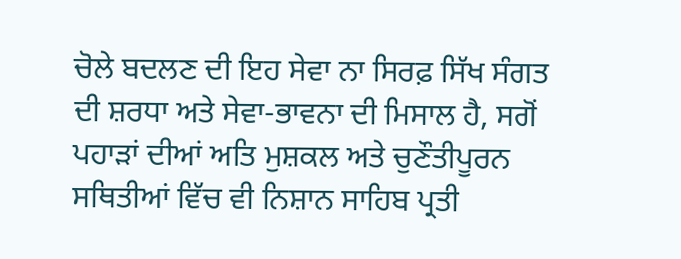ਚੋਲੇ ਬਦਲਣ ਦੀ ਇਹ ਸੇਵਾ ਨਾ ਸਿਰਫ਼ ਸਿੱਖ ਸੰਗਤ ਦੀ ਸ਼ਰਧਾ ਅਤੇ ਸੇਵਾ-ਭਾਵਨਾ ਦੀ ਮਿਸਾਲ ਹੈ, ਸਗੋਂ ਪਹਾੜਾਂ ਦੀਆਂ ਅਤਿ ਮੁਸ਼ਕਲ ਅਤੇ ਚੁਣੌਤੀਪੂਰਨ ਸਥਿਤੀਆਂ ਵਿੱਚ ਵੀ ਨਿਸ਼ਾਨ ਸਾਹਿਬ ਪ੍ਰਤੀ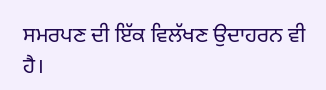ਸਮਰਪਣ ਦੀ ਇੱਕ ਵਿਲੱਖਣ ਉਦਾਹਰਨ ਵੀ ਹੈ।